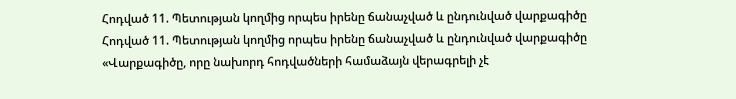Հոդված 11. Պետության կողմից որպես իրենը ճանաչված և ընդունված վարքագիծը
Հոդված 11. Պետության կողմից որպես իրենը ճանաչված և ընդունված վարքագիծը
«Վարքագիծը, որը նախորդ հոդվածների համաձայն վերագրելի չէ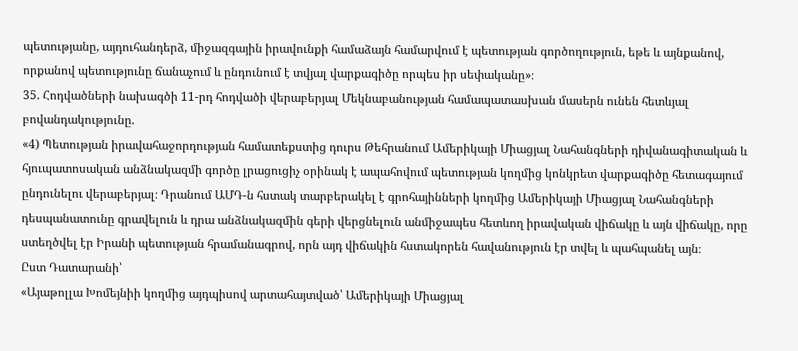պետությանը, այդուհանդերձ, միջազգային իրավունքի համաձայն համարվում է պետության գործողություն, եթե և այնքանով, որքանով պետությունը ճանաչում և ընդունում է տվյալ վարքագիծը որպես իր սեփականը»։
35. Հոդվածների նախագծի 11-րդ հոդվածի վերաբերյալ Մեկնաբանության համապատասխան մասերն ունեն հետևյալ բովանդակությունը.
«4) Պետության իրավահաջորդության համատեքստից դուրս Թեհրանում Ամերիկայի Միացյալ Նահանգների դիվանագիտական և հյուպատոսական անձնակազմի գործը լրացուցիչ օրինակ է ապահովում պետության կողմից կոնկրետ վարքագիծը հետագայում ընդունելու վերաբերյալ։ Դրանում ԱՄԴ-ն հստակ տարբերակել է գրոհայինների կողմից Ամերիկայի Միացյալ Նահանգների դեսպանատունը գրավելուն և դրա անձնակազմին գերի վերցնելուն անմիջապես հետևող իրավական վիճակը և այն վիճակը, որը ստեղծվել էր Իրանի պետության հրամանագրով, որն այդ վիճակին հստակորեն հավանություն էր տվել և պահպանել այն։
Ըստ Դատարանի՝
«Այաթոլլա Խոմեյնիի կողմից այդպիսով արտահայտված՝ Ամերիկայի Միացյալ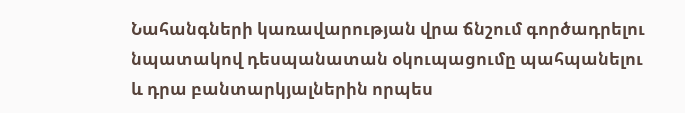Նահանգների կառավարության վրա ճնշում գործադրելու նպատակով դեսպանատան օկուպացումը պահպանելու և դրա բանտարկյալներին որպես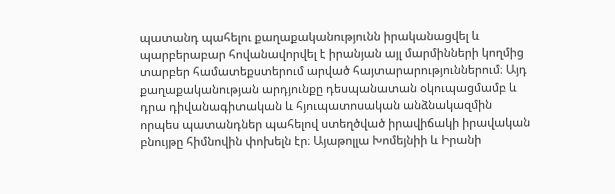պատանդ պահելու քաղաքականությունն իրականացվել և պարբերաբար հովանավորվել է իրանյան այլ մարմինների կողմից տարբեր համատեքստերում արված հայտարարություններում։ Այդ քաղաքականության արդյունքը դեսպանատան օկուպացմամբ և դրա դիվանագիտական և հյուպատոսական անձնակազմին որպես պատանդներ պահելով ստեղծված իրավիճակի իրավական բնույթը հիմնովին փոխելն էր։ Այաթոլլա Խոմեյնիի և Իրանի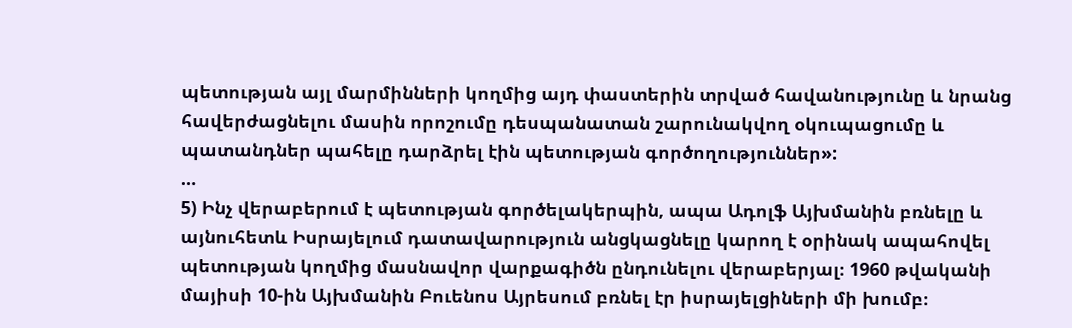պետության այլ մարմինների կողմից այդ փաստերին տրված հավանությունը և նրանց հավերժացնելու մասին որոշումը դեսպանատան շարունակվող օկուպացումը և պատանդներ պահելը դարձրել էին պետության գործողություններ»:
…
5) Ինչ վերաբերում է պետության գործելակերպին, ապա Ադոլֆ Այխմանին բռնելը և այնուհետև Իսրայելում դատավարություն անցկացնելը կարող է օրինակ ապահովել պետության կողմից մասնավոր վարքագիծն ընդունելու վերաբերյալ։ 1960 թվականի մայիսի 10-ին Այխմանին Բուենոս Այրեսում բռնել էր իսրայելցիների մի խումբ։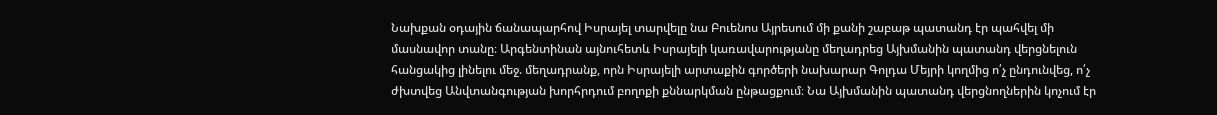Նախքան օդային ճանապարհով Իսրայել տարվելը նա Բուենոս Այրեսում մի քանի շաբաթ պատանդ էր պահվել մի մասնավոր տանը։ Արգենտինան այնուհետև Իսրայելի կառավարությանը մեղադրեց Այխմանին պատանդ վերցնելուն հանցակից լինելու մեջ. մեղադրանք, որն Իսրայելի արտաքին գործերի նախարար Գոլդա Մեյրի կողմից ո՛չ ընդունվեց, ո՛չ ժխտվեց Անվտանգության խորհրդում բողոքի քննարկման ընթացքում։ Նա Այխմանին պատանդ վերցնողներին կոչում էր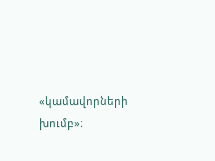«կամավորների խումբ»։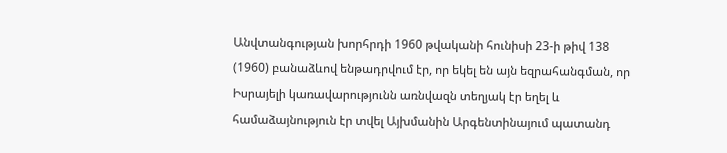Անվտանգության խորհրդի 1960 թվականի հունիսի 23-ի թիվ 138 (1960) բանաձևով ենթադրվում էր, որ եկել են այն եզրահանգման, որ Իսրայելի կառավարությունն առնվազն տեղյակ էր եղել և համաձայնություն էր տվել Այխմանին Արգենտինայում պատանդ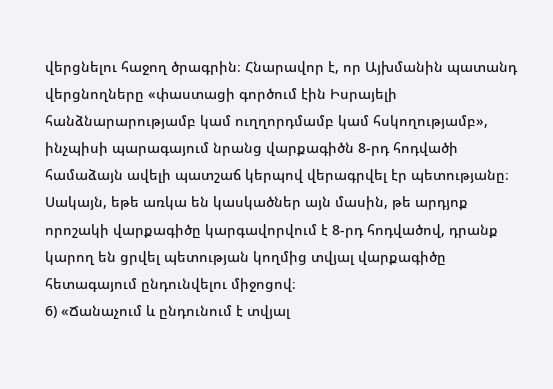վերցնելու հաջող ծրագրին։ Հնարավոր է, որ Այխմանին պատանդ վերցնողները «փաստացի գործում էին Իսրայելի հանձնարարությամբ կամ ուղղորդմամբ կամ հսկողությամբ», ինչպիսի պարագայում նրանց վարքագիծն 8-րդ հոդվածի համաձայն ավելի պատշաճ կերպով վերագրվել էր պետությանը։ Սակայն, եթե առկա են կասկածներ այն մասին, թե արդյոք որոշակի վարքագիծը կարգավորվում է 8-րդ հոդվածով, դրանք կարող են ցրվել պետության կողմից տվյալ վարքագիծը հետագայում ընդունվելու միջոցով։
6) «Ճանաչում և ընդունում է տվյալ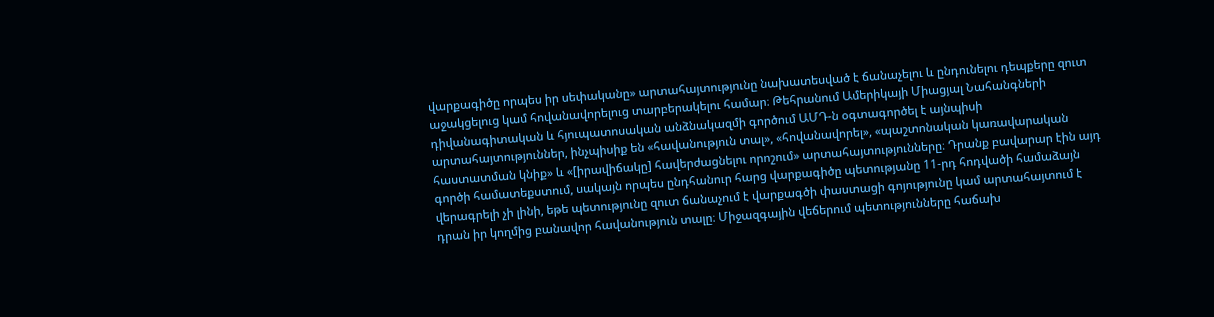վարքագիծը որպես իր սեփականը» արտահայտությունը նախատեսված է ճանաչելու և ընդունելու դեպքերը զուտ աջակցելուց կամ հովանավորելուց տարբերակելու համար։ Թեհրանում Ամերիկայի Միացյալ Նահանգների դիվանագիտական և հյուպատոսական անձնակազմի գործում ԱՄԴ-ն օգտագործել է այնպիսի արտահայտություններ, ինչպիսիք են «հավանություն տալ», «հովանավորել», «պաշտոնական կառավարական հաստատման կնիք» և «[իրավիճակը] հավերժացնելու որոշում» արտահայտությունները։ Դրանք բավարար էին այդ գործի համատեքստում, սակայն որպես ընդհանուր հարց վարքագիծը պետությանը 11-րդ հոդվածի համաձայն վերագրելի չի լինի, եթե պետությունը զուտ ճանաչում է վարքագծի փաստացի գոյությունը կամ արտահայտում է դրան իր կողմից բանավոր հավանություն տալը։ Միջազգային վեճերում պետությունները հաճախ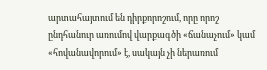արտահայտում են դիրքորոշում, որը որոշ ընդհանուր առումով վարքագծի «ճանաչում» կամ «հովանավորում» է, սակայն չի ներառում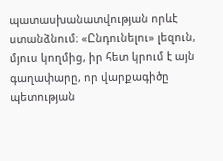պատասխանատվության որևէ ստանձնում։ «Ընդունելու» լեզուն, մյուս կողմից, իր հետ կրում է այն գաղափարը, որ վարքագիծը պետության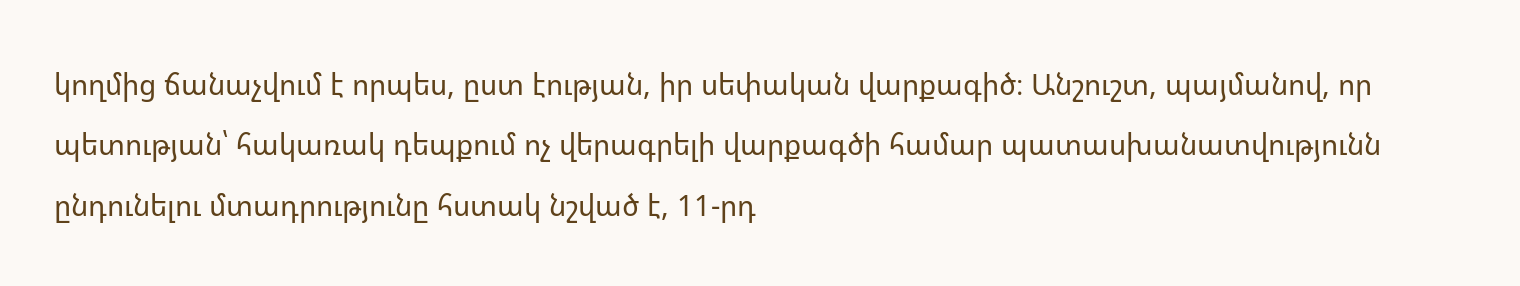կողմից ճանաչվում է որպես, ըստ էության, իր սեփական վարքագիծ։ Անշուշտ, պայմանով, որ պետության՝ հակառակ դեպքում ոչ վերագրելի վարքագծի համար պատասխանատվությունն ընդունելու մտադրությունը հստակ նշված է, 11-րդ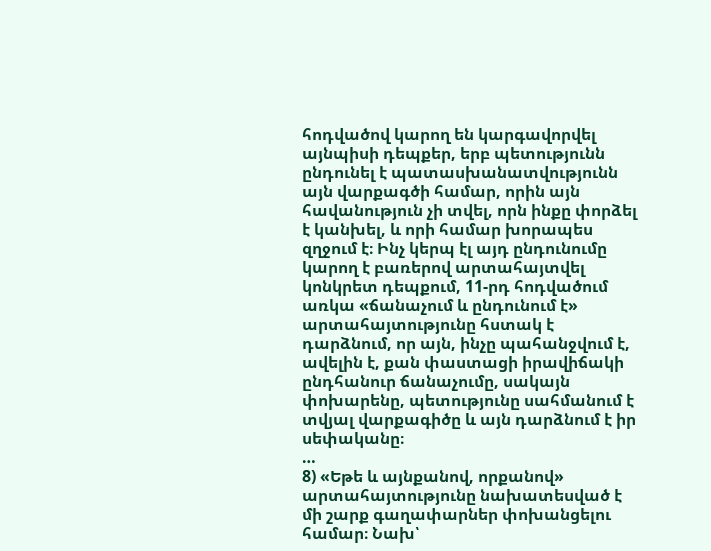հոդվածով կարող են կարգավորվել այնպիսի դեպքեր, երբ պետությունն ընդունել է պատասխանատվությունն այն վարքագծի համար, որին այն հավանություն չի տվել, որն ինքը փորձել է կանխել, և որի համար խորապես զղջում է։ Ինչ կերպ էլ այդ ընդունումը կարող է բառերով արտահայտվել կոնկրետ դեպքում, 11-րդ հոդվածում առկա «ճանաչում և ընդունում է» արտահայտությունը հստակ է դարձնում, որ այն, ինչը պահանջվում է, ավելին է, քան փաստացի իրավիճակի ընդհանուր ճանաչումը, սակայն փոխարենը, պետությունը սահմանում է տվյալ վարքագիծը և այն դարձնում է իր սեփականը։
…
8) «Եթե և այնքանով, որքանով» արտահայտությունը նախատեսված է մի շարք գաղափարներ փոխանցելու համար։ Նախ՝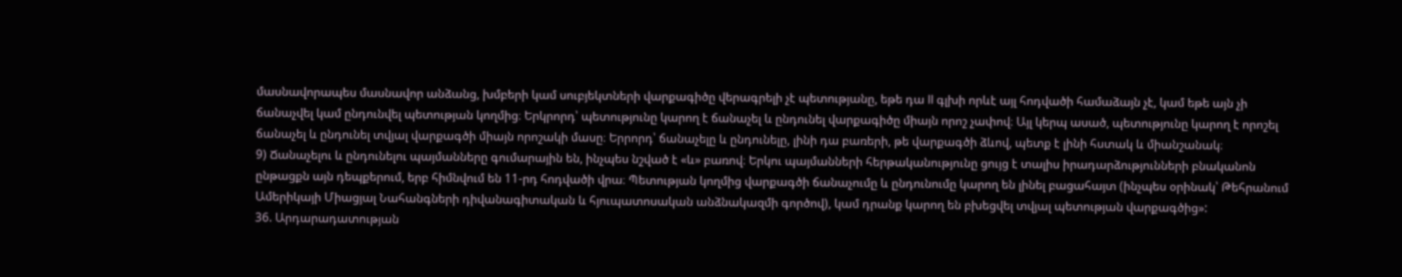մասնավորապես մասնավոր անձանց, խմբերի կամ սուբյեկտների վարքագիծը վերագրելի չէ պետությանը, եթե դա II գլխի որևէ այլ հոդվածի համաձայն չէ, կամ եթե այն չի ճանաչվել կամ ընդունվել պետության կողմից։ Երկրորդ՝ պետությունը կարող է ճանաչել և ընդունել վարքագիծը միայն որոշ չափով։ Այլ կերպ ասած, պետությունը կարող է որոշել ճանաչել և ընդունել տվյալ վարքագծի միայն որոշակի մասը։ Երրորդ՝ ճանաչելը և ընդունելը, լինի դա բառերի, թե վարքագծի ձևով, պետք է լինի հստակ և միանշանակ։
9) Ճանաչելու և ընդունելու պայմանները գումարային են, ինչպես նշված է «և» բառով։ Երկու պայմանների հերթականությունը ցույց է տալիս իրադարձությունների բնականոն ընթացքն այն դեպքերում, երբ հիմնվում են 11-րդ հոդվածի վրա։ Պետության կողմից վարքագծի ճանաչումը և ընդունումը կարող են լինել բացահայտ (ինչպես օրինակ՝ Թեհրանում Ամերիկայի Միացյալ Նահանգների դիվանագիտական և հյուպատոսական անձնակազմի գործով), կամ դրանք կարող են բխեցվել տվյալ պետության վարքագծից»:
36. Արդարադատության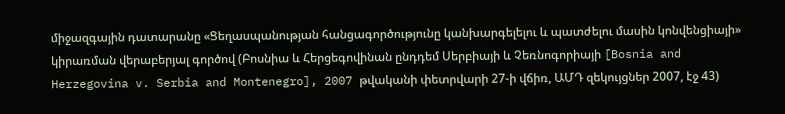միջազգային դատարանը «Ցեղասպանության հանցագործությունը կանխարգելելու և պատժելու մասին կոնվենցիայի» կիրառման վերաբերյալ գործով (Բոսնիա և Հերցեգովինան ընդդեմ Սերբիայի և Չեռնոգորիայի [Bosnia and Herzegovina v. Serbia and Montenegro], 2007 թվականի փետրվարի 27-ի վճիռ, ԱՄԴ զեկույցներ 2007, էջ 43)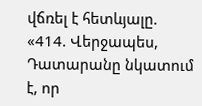վճռել է հետևյալը.
«414. Վերջապես, Դատարանը նկատում է, որ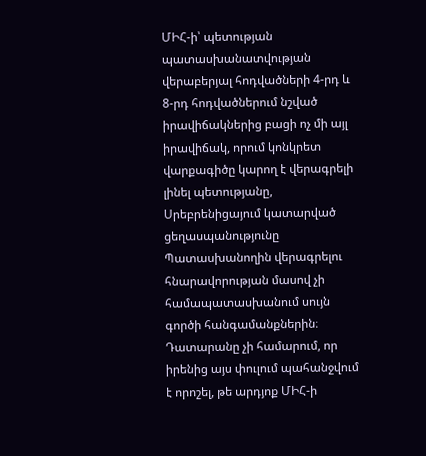ՄԻՀ-ի՝ պետության պատասխանատվության վերաբերյալ հոդվածների 4-րդ և 8-րդ հոդվածներում նշված իրավիճակներից բացի ոչ մի այլ իրավիճակ, որում կոնկրետ վարքագիծը կարող է վերագրելի լինել պետությանը, Սրեբրենիցայում կատարված ցեղասպանությունը Պատասխանողին վերագրելու հնարավորության մասով չի համապատասխանում սույն գործի հանգամանքներին։ Դատարանը չի համարում, որ իրենից այս փուլում պահանջվում է որոշել, թե արդյոք ՄԻՀ-ի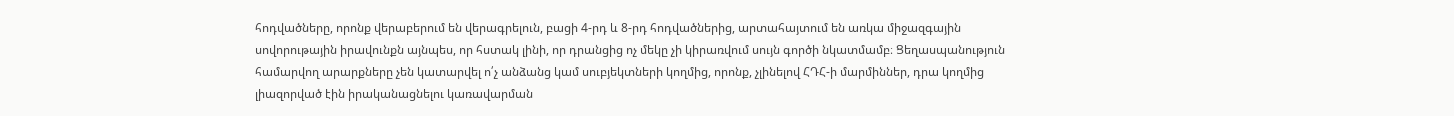հոդվածները, որոնք վերաբերում են վերագրելուն, բացի 4-րդ և 8-րդ հոդվածներից, արտահայտում են առկա միջազգային սովորութային իրավունքն այնպես, որ հստակ լինի, որ դրանցից ոչ մեկը չի կիրառվում սույն գործի նկատմամբ։ Ցեղասպանություն համարվող արարքները չեն կատարվել ո՛չ անձանց կամ սուբյեկտների կողմից, որոնք, չլինելով ՀԴՀ-ի մարմիններ, դրա կողմից լիազորված էին իրականացնելու կառավարման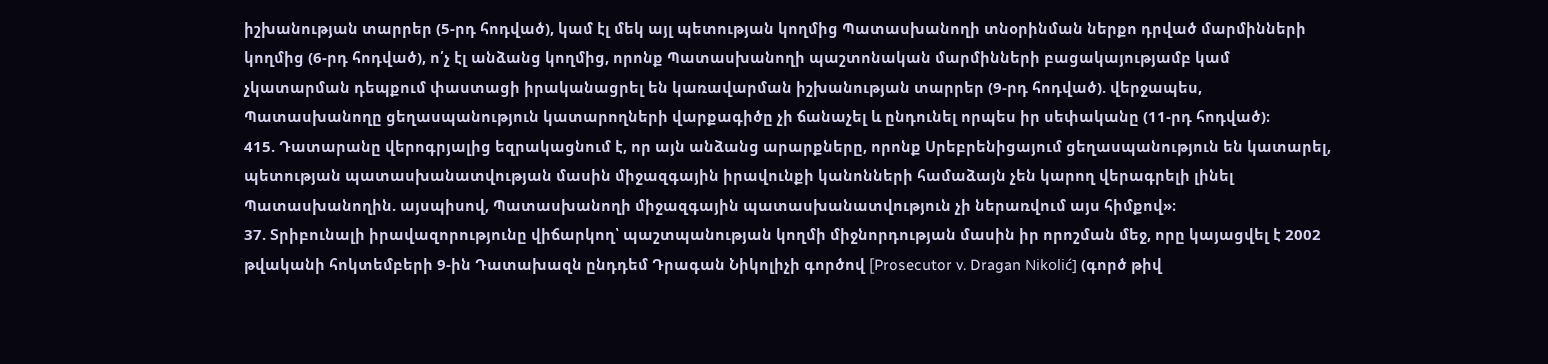իշխանության տարրեր (5-րդ հոդված), կամ էլ մեկ այլ պետության կողմից Պատասխանողի տնօրինման ներքո դրված մարմինների կողմից (6-րդ հոդված), ո՛չ էլ անձանց կողմից, որոնք Պատասխանողի պաշտոնական մարմինների բացակայությամբ կամ չկատարման դեպքում փաստացի իրականացրել են կառավարման իշխանության տարրեր (9-րդ հոդված). վերջապես, Պատասխանողը ցեղասպանություն կատարողների վարքագիծը չի ճանաչել և ընդունել որպես իր սեփականը (11-րդ հոդված)։
415. Դատարանը վերոգրյալից եզրակացնում է, որ այն անձանց արարքները, որոնք Սրեբրենիցայում ցեղասպանություն են կատարել, պետության պատասխանատվության մասին միջազգային իրավունքի կանոնների համաձայն չեն կարող վերագրելի լինել Պատասխանողին. այսպիսով, Պատասխանողի միջազգային պատասխանատվություն չի ներառվում այս հիմքով»։
37. Տրիբունալի իրավազորությունը վիճարկող՝ պաշտպանության կողմի միջնորդության մասին իր որոշման մեջ, որը կայացվել է 2002 թվականի հոկտեմբերի 9-ին Դատախազն ընդդեմ Դրագան Նիկոլիչի գործով [Prosecutor v. Dragan Nikolić] (գործ թիվ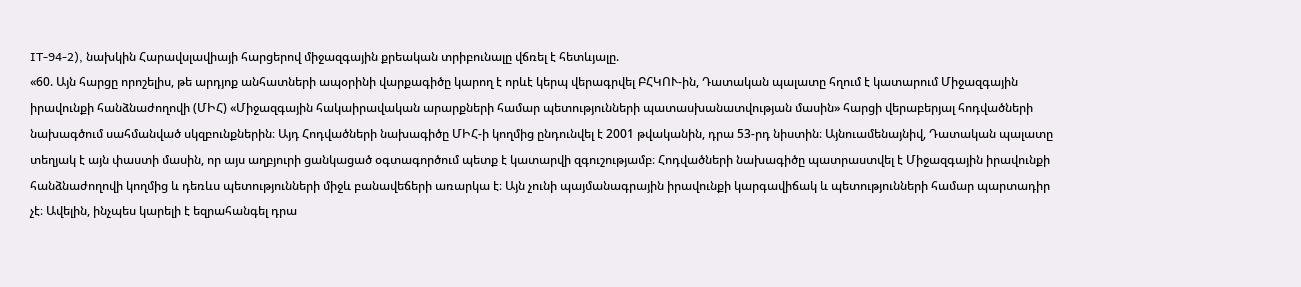IT-94-2), նախկին Հարավսլավիայի հարցերով միջազգային քրեական տրիբունալը վճռել է հետևյալը.
«60. Այն հարցը որոշելիս, թե արդյոք անհատների ապօրինի վարքագիծը կարող է որևէ կերպ վերագրվել ԲՀԿՈՒ-ին, Դատական պալատը հղում է կատարում Միջազգային իրավունքի հանձնաժողովի (ՄԻՀ) «Միջազգային հակաիրավական արարքների համար պետությունների պատասխանատվության մասին» հարցի վերաբերյալ հոդվածների նախագծում սահմանված սկզբունքներին։ Այդ Հոդվածների նախագիծը ՄԻՀ-ի կողմից ընդունվել է 2001 թվականին, դրա 53-րդ նիստին։ Այնուամենայնիվ, Դատական պալատը տեղյակ է այն փաստի մասին, որ այս աղբյուրի ցանկացած օգտագործում պետք է կատարվի զգուշությամբ։ Հոդվածների նախագիծը պատրաստվել է Միջազգային իրավունքի հանձնաժողովի կողմից և դեռևս պետությունների միջև բանավեճերի առարկա է։ Այն չունի պայմանագրային իրավունքի կարգավիճակ և պետությունների համար պարտադիր չէ։ Ավելին, ինչպես կարելի է եզրահանգել դրա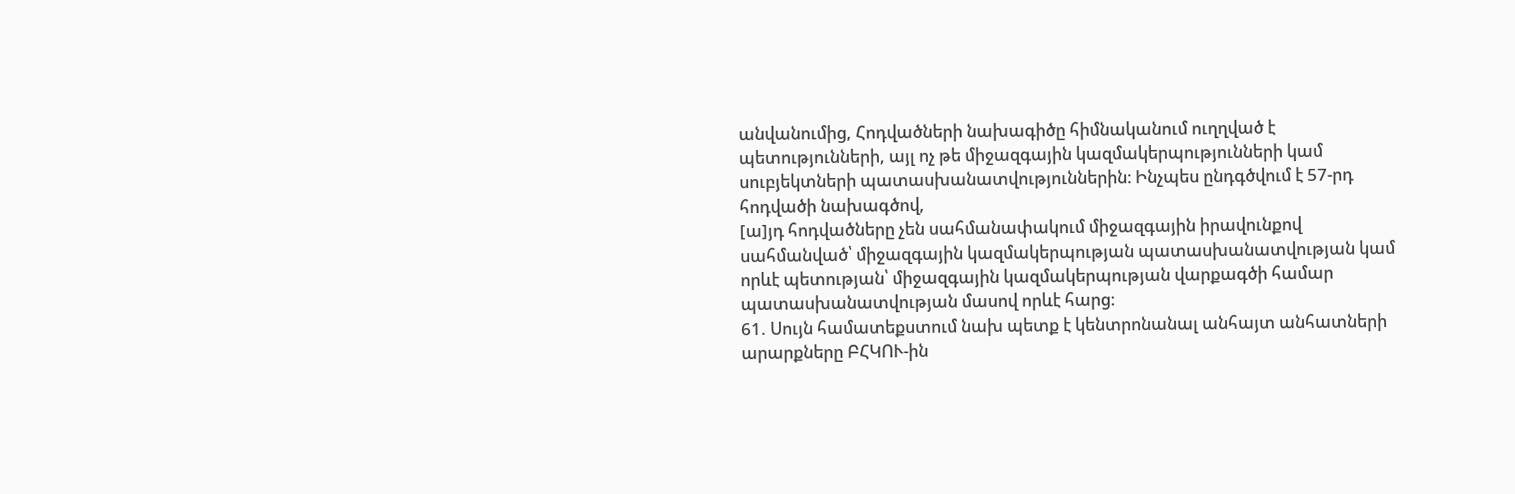անվանումից, Հոդվածների նախագիծը հիմնականում ուղղված է պետությունների, այլ ոչ թե միջազգային կազմակերպությունների կամ սուբյեկտների պատասխանատվություններին։ Ինչպես ընդգծվում է 57-րդ հոդվածի նախագծով,
[ա]յդ հոդվածները չեն սահմանափակում միջազգային իրավունքով սահմանված՝ միջազգային կազմակերպության պատասխանատվության կամ որևէ պետության՝ միջազգային կազմակերպության վարքագծի համար պատասխանատվության մասով որևէ հարց։
61. Սույն համատեքստում նախ պետք է կենտրոնանալ անհայտ անհատների արարքները ԲՀԿՈՒ-ին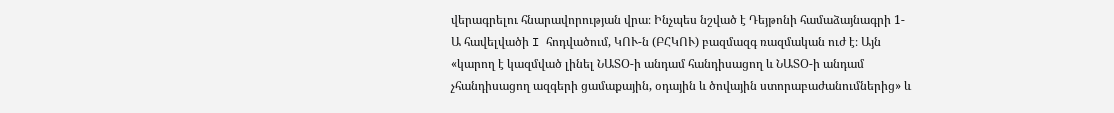վերագրելու հնարավորության վրա։ Ինչպես նշված է Դեյթոնի համաձայնագրի 1-Ա հավելվածի I հոդվածում, ԿՈՒ-ն (ԲՀԿՈՒ) բազմազգ ռազմական ուժ է։ Այն «կարող է կազմված լինել ՆԱՏՕ-ի անդամ հանդիսացող և ՆԱՏՕ-ի անդամ չհանդիսացող ազգերի ցամաքային, օդային և ծովային ստորաբաժանումներից» և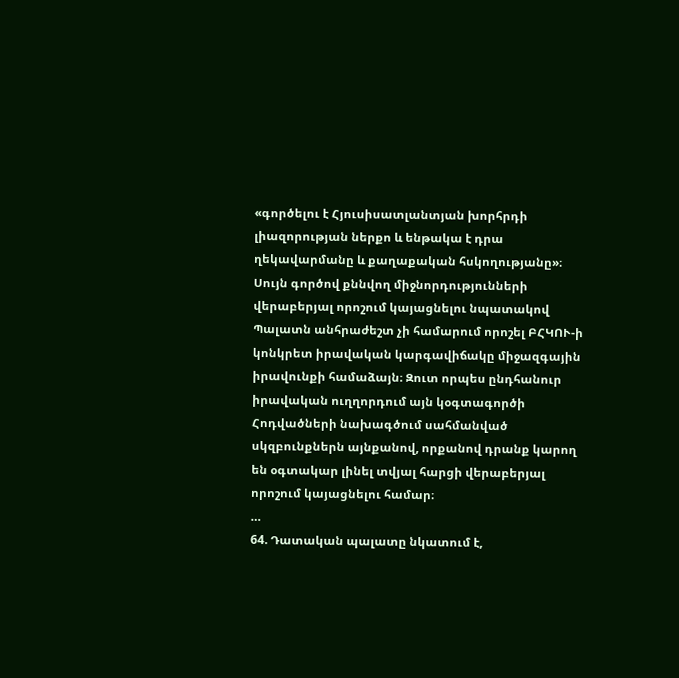«գործելու է Հյուսիսատլանտյան խորհրդի լիազորության ներքո և ենթակա է դրա ղեկավարմանը և քաղաքական հսկողությանը»։ Սույն գործով քննվող միջնորդությունների վերաբերյալ որոշում կայացնելու նպատակով Պալատն անհրաժեշտ չի համարում որոշել ԲՀԿՈՒ-ի կոնկրետ իրավական կարգավիճակը միջազգային իրավունքի համաձայն։ Զուտ որպես ընդհանուր իրավական ուղղորդում այն կօգտագործի Հոդվածների նախագծում սահմանված սկզբունքներն այնքանով, որքանով դրանք կարող են օգտակար լինել տվյալ հարցի վերաբերյալ որոշում կայացնելու համար։
…
64. Դատական պալատը նկատում է,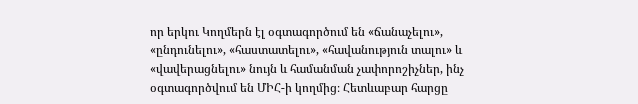որ երկու Կողմերն էլ օգտագործում են «ճանաչելու», «ընդունելու», «հաստատելու», «հավանություն տալու» և «վավերացնելու» նույն և համանման չափորոշիչներ, ինչ օգտագործվում են ՄԻՀ-ի կողմից։ Հետևաբար հարցը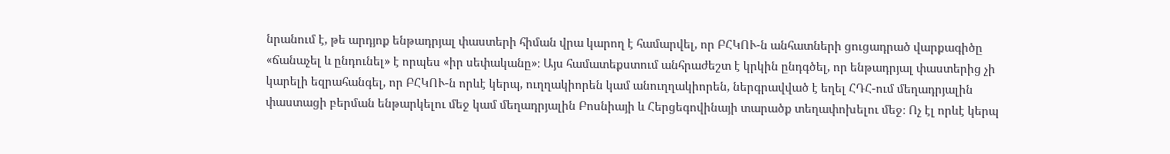նրանում է, թե արդյոք ենթադրյալ փաստերի հիման վրա կարող է համարվել, որ ԲՀԿՈՒ-ն անհատների ցուցադրած վարքագիծը «ճանաչել և ընդունել» է որպես «իր սեփականը»։ Այս համատեքստում անհրաժեշտ է կրկին ընդգծել, որ ենթադրյալ փաստերից չի կարելի եզրահանգել, որ ԲՀԿՈՒ-ն որևէ կերպ, ուղղակիորեն կամ անուղղակիորեն, ներգրավված է եղել ՀԴՀ-ում մեղադրյալին փաստացի բերման ենթարկելու մեջ կամ մեղադրյալին Բոսնիայի և Հերցեգովինայի տարածք տեղափոխելու մեջ։ Ոչ էլ որևէ կերպ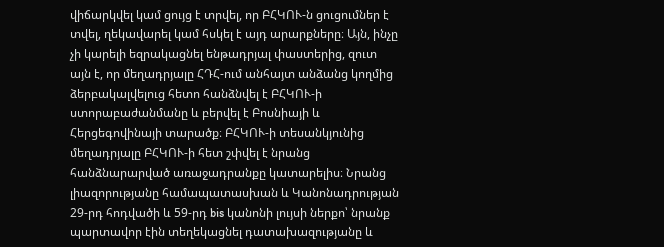վիճարկվել կամ ցույց է տրվել, որ ԲՀԿՈՒ-ն ցուցումներ է տվել, ղեկավարել կամ հսկել է այդ արարքները։ Այն, ինչը չի կարելի եզրակացնել ենթադրյալ փաստերից, զուտ այն է, որ մեղադրյալը ՀԴՀ-ում անհայտ անձանց կողմից ձերբակալվելուց հետո հանձնվել է ԲՀԿՈՒ-ի ստորաբաժանմանը և բերվել է Բոսնիայի և Հերցեգովինայի տարածք։ ԲՀԿՈՒ-ի տեսանկյունից մեղադրյալը ԲՀԿՈՒ-ի հետ շփվել է նրանց հանձնարարված առաջադրանքը կատարելիս։ Նրանց լիազորությանը համապատասխան և Կանոնադրության 29-րդ հոդվածի և 59-րդ bis կանոնի լույսի ներքո՝ նրանք պարտավոր էին տեղեկացնել դատախազությանը և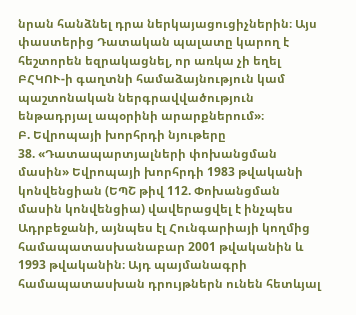նրան հանձնել դրա ներկայացուցիչներին։ Այս փաստերից Դատական պալատը կարող է հեշտորեն եզրակացնել, որ առկա չի եղել ԲՀԿՈՒ-ի գաղտնի համաձայնություն կամ պաշտոնական ներգրավվածություն ենթադրյալ ապօրինի արարքներում»։
Բ. Եվրոպայի խորհրդի նյութերը
38. «Դատապարտյալների փոխանցման մասին» Եվրոպայի խորհրդի 1983 թվականի կոնվենցիան (ԵՊՇ թիվ 112. Փոխանցման մասին կոնվենցիա) վավերացվել է ինչպես Ադրբեջանի, այնպես էլ Հունգարիայի կողմից համապատասխանաբար 2001 թվականին և 1993 թվականին։ Այդ պայմանագրի համապատասխան դրույթներն ունեն հետևյալ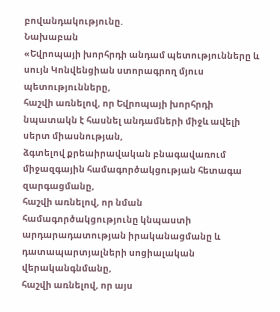բովանդակությունը.
Նախաբան
«Եվրոպայի խորհրդի անդամ պետությունները և սույն Կոնվենցիան ստորագրող մյուս պետությունները,
հաշվի առնելով, որ Եվրոպայի խորհրդի նպատակն է հասնել անդամների միջև ավելի սերտ միասնության,
ձգտելով քրեաիրավական բնագավառում միջազգային համագործակցության հետագա զարգացմանը,
հաշվի առնելով, որ նման համագործակցությունը կնպաստի արդարադատության իրականացմանը և դատապարտյալների սոցիալական վերականգնմանը,
հաշվի առնելով, որ այս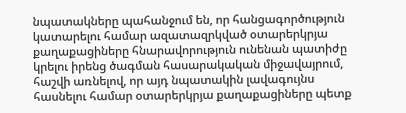նպատակները պահանջում են, որ հանցագործություն կատարելու համար ազատազրկված օտարերկրյա քաղաքացիները հնարավորություն ունենան պատիժը կրելու իրենց ծագման հասարակական միջավայրում,
հաշվի առնելով, որ այդ նպատակին լավագույնս հասնելու համար օտարերկրյա քաղաքացիները պետք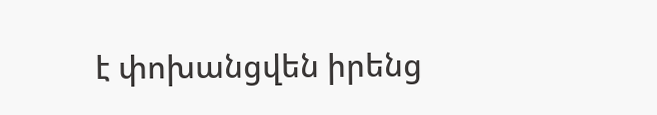է փոխանցվեն իրենց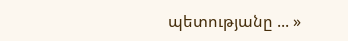պետությանը ... »